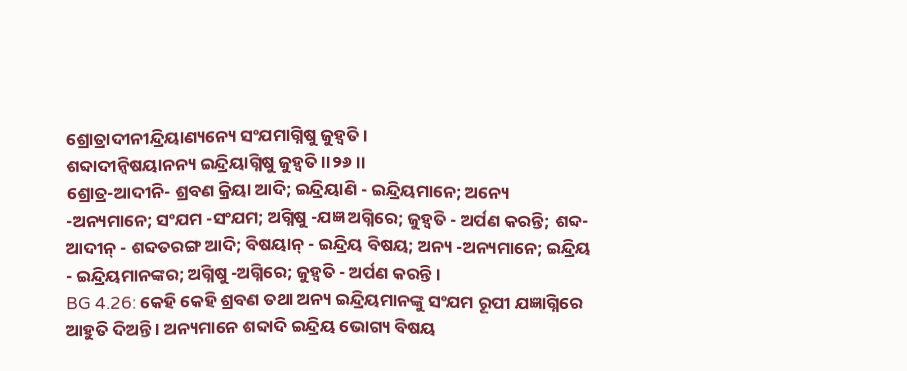ଶ୍ରୋତ୍ରାଦୀନୀନ୍ଦ୍ରିୟାଣ୍ୟନ୍ୟେ ସଂଯମାଗ୍ନିଷୁ ଜୁହ୍ୱତି ।
ଶବ୍ଦାଦୀନ୍ବିଷୟାନନ୍ୟ ଇନ୍ଦ୍ରିୟାଗ୍ନିଷୁ ଜୁହ୍ୱତି ।।୨୬।।
ଶ୍ରୋତ୍ର-ଆଦୀନି- ଶ୍ରବଣ କ୍ରିୟା ଆଦି; ଇନ୍ଦ୍ରିୟାଣି - ଇନ୍ଦ୍ରିୟମାନେ; ଅନ୍ୟେ -ଅନ୍ୟମାନେ; ସଂଯମ -ସଂଯମ; ଅଗ୍ନିଷୁ -ଯଜ୍ଞ ଅଗ୍ନିରେ; ଜୁହ୍ୱତି - ଅର୍ପଣ କରନ୍ତି; ଶବ୍ଦ-ଆଦୀନ୍ - ଶବ୍ଦତରଙ୍ଗ ଆଦି; ବିଷୟାନ୍ - ଇନ୍ଦ୍ରିୟ ବିଷୟ; ଅନ୍ୟ -ଅନ୍ୟମାନେ; ଇନ୍ଦ୍ରିୟ - ଇନ୍ଦ୍ରିୟମାନଙ୍କର; ଅଗ୍ନିଷୁ -ଅଗ୍ନିରେ; ଜୁହ୍ୱତି - ଅର୍ପଣ କରନ୍ତି ।
BG 4.26: କେହି କେହି ଶ୍ରବଣ ତଥା ଅନ୍ୟ ଇନ୍ଦ୍ରିୟମାନଙ୍କୁ ସଂଯମ ରୂପୀ ଯଜ୍ଞାଗ୍ନିରେ ଆହୁତି ଦିଅନ୍ତି । ଅନ୍ୟମାନେ ଶବ୍ଦାଦି ଇନ୍ଦ୍ରିୟ ଭୋଗ୍ୟ ବିଷୟ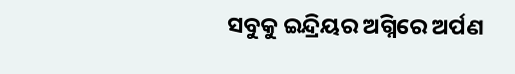ସବୁକୁ ଇନ୍ଦ୍ରିୟର ଅଗ୍ନିରେ ଅର୍ପଣ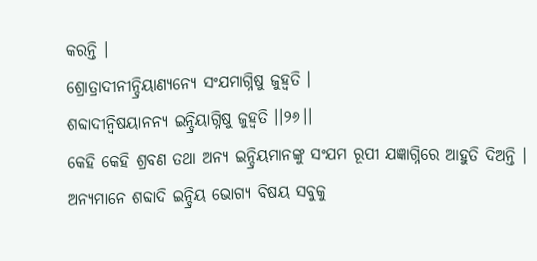କରନ୍ତି ।
ଶ୍ରୋତ୍ରାଦୀନୀନ୍ଦ୍ରିୟାଣ୍ୟନ୍ୟେ ସଂଯମାଗ୍ନିଷୁ ଜୁହ୍ୱତି ।
ଶବ୍ଦାଦୀନ୍ବିଷୟାନନ୍ୟ ଇନ୍ଦ୍ରିୟାଗ୍ନିଷୁ ଜୁହ୍ୱତି ।।୨୬।।
କେହି କେହି ଶ୍ରବଣ ତଥା ଅନ୍ୟ ଇନ୍ଦ୍ରିୟମାନଙ୍କୁ ସଂଯମ ରୂପୀ ଯଜ୍ଞାଗ୍ନିରେ ଆହୁତି ଦିଅନ୍ତି । ଅନ୍ୟମାନେ ଶବ୍ଦାଦି ଇନ୍ଦ୍ରିୟ ଭୋଗ୍ୟ ବିଷୟ ସବୁକୁ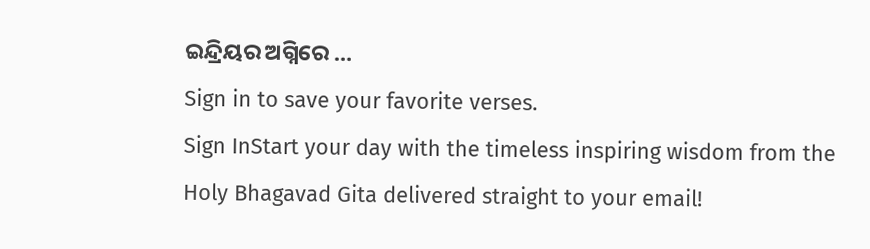ଇନ୍ଦ୍ରିୟର ଅଗ୍ନିରେ …
Sign in to save your favorite verses.
Sign InStart your day with the timeless inspiring wisdom from the Holy Bhagavad Gita delivered straight to your email!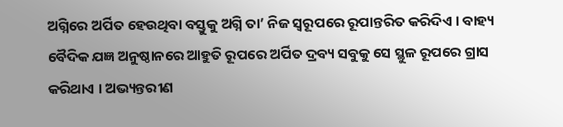ଅଗ୍ନିରେ ଅର୍ପିତ ହେଉଥିବା ବସ୍ତୁକୁ ଅଗ୍ନି ତା’ ନିଜ ସ୍ୱରୂପରେ ରୂପାନ୍ତରିତ କରିଦିଏ । ବାହ୍ୟ ବୈଦିକ ଯଜ୍ଞ ଅନୁଷ୍ଠାନରେ ଆହୁତି ରୂପରେ ଅର୍ପିତ ଦ୍ରବ୍ୟ ସବୁକୁ ସେ ସ୍ଥୁଳ ରୂପରେ ଗ୍ରାସ କରିଥାଏ । ଅଭ୍ୟନ୍ତରୀଣ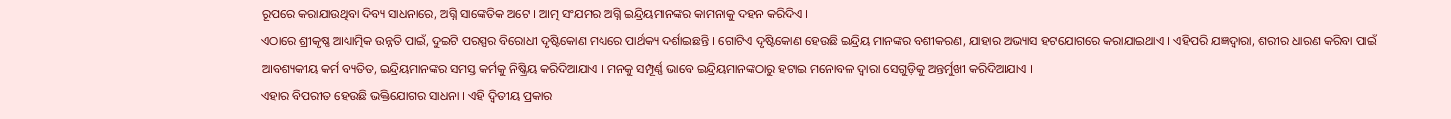ରୂପରେ କରାଯାଉଥିବା ଦିବ୍ୟ ସାଧନାରେ, ଅଗ୍ନି ସାଙ୍କେତିକ ଅଟେ । ଆତ୍ମ ସଂଯମର ଅଗ୍ନି ଇନ୍ଦ୍ରିୟମାନଙ୍କର କାମନାକୁ ଦହନ କରିଦିଏ ।
ଏଠାରେ ଶ୍ରୀକୃଷ୍ଣ ଆଧ୍ୟାତ୍ମିକ ଉନ୍ନତି ପାଇଁ, ଦୁଇଟି ପରସ୍ପର ବିରୋଧୀ ଦୃଷ୍ଟିକୋଣ ମଧ୍ୟରେ ପାର୍ଥକ୍ୟ ଦର୍ଶାଇଛନ୍ତି । ଗୋଟିଏ ଦୃଷ୍ଟିକୋଣ ହେଉଛି ଇନ୍ଦ୍ରିୟ ମାନଙ୍କର ବଶୀକରଣ, ଯାହାର ଅଭ୍ୟାସ ହଟଯୋଗରେ କରାଯାଇଥାଏ । ଏହିପରି ଯଜ୍ଞଦ୍ୱାରା, ଶରୀର ଧାରଣ କରିବା ପାଇଁ ଆବଶ୍ୟକୀୟ କର୍ମ ବ୍ୟତିତ, ଇନ୍ଦ୍ରିୟମାନଙ୍କର ସମସ୍ତ କର୍ମକୁ ନିଷ୍କ୍ରିୟ କରିଦିଆଯାଏ । ମନକୁ ସମ୍ପୂର୍ଣ୍ଣ ଭାବେ ଇନ୍ଦ୍ରିୟମାନଙ୍କଠାରୁ ହଟାଇ ମନୋବଳ ଦ୍ୱାରା ସେଗୁଡ଼ିକୁ ଅନ୍ତର୍ମୁଖୀ କରିଦିଆଯାଏ ।
ଏହାର ବିପରୀତ ହେଉଛି ଭକ୍ତିଯୋଗର ସାଧନା । ଏହି ଦ୍ୱିତୀୟ ପ୍ରକାର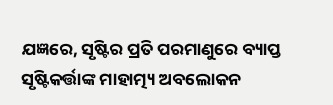ଯଜ୍ଞରେ, ସୃଷ୍ଟିର ପ୍ରତି ପରମାଣୁରେ ବ୍ୟାପ୍ତ ସୃଷ୍ଟିକର୍ତ୍ତାଙ୍କ ମାହାତ୍ମ୍ୟ ଅବଲୋକନ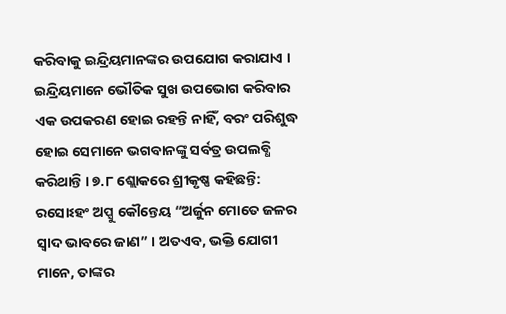କରିବାକୁ ଇନ୍ଦ୍ରିୟମାନଙ୍କର ଉପଯୋଗ କରାଯାଏ । ଇନ୍ଦ୍ରିୟମାନେ ଭୌତିକ ସୁଖ ଉପଭୋଗ କରିବାର ଏକ ଉପକରଣ ହୋଇ ରହନ୍ତି ନାହିଁ, ବରଂ ପରିଶୁଦ୍ଧ ହୋଇ ସେମାନେ ଭଗବାନଙ୍କୁ ସର୍ବତ୍ର ଉପଲବ୍ଧି କରିଥାନ୍ତି । ୭.୮ ଶ୍ଲୋକରେ ଶ୍ରୀକୃଷ୍ଣ କହିଛନ୍ତି: ରସୋଽହଂ ଅପ୍ସୁ କୌନ୍ତେୟ “ଅର୍ଜୁନ ମୋତେ ଜଳର ସ୍ୱାଦ ଭାବରେ ଜାଣ” । ଅତଏବ, ଭକ୍ତି ଯୋଗୀ ମାନେ, ତାଙ୍କର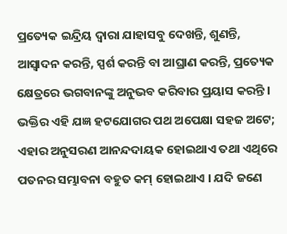ପ୍ରତ୍ୟେକ ଇନ୍ଦ୍ରିୟ ଦ୍ୱାରା ଯାହାସବୁ ଦେଖନ୍ତି, ଶୁଣନ୍ତି, ଆସ୍ୱାଦନ କରନ୍ତି, ସ୍ପର୍ଶ କରନ୍ତି ବା ଆଘ୍ରାଣ କରନ୍ତି, ପ୍ରତ୍ୟେକ କ୍ଷେତ୍ରରେ ଭଗବାନଙ୍କୁ ଅନୁଭବ କରିବାର ପ୍ରୟାସ କରନ୍ତି । ଭକ୍ତିର ଏହି ଯଜ୍ଞ ହଟଯୋଗର ପଥ ଅପେକ୍ଷା ସହଜ ଅଟେ; ଏହାର ଅନୁସରଣ ଆନନ୍ଦଦାୟକ ହୋଇଥାଏ ତଥା ଏଥିରେ ପତନର ସମ୍ଭାବନା ବହୁତ କମ୍ ହୋଇଥାଏ । ଯଦି ଜଣେ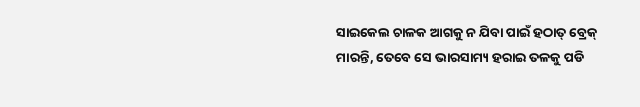ସାଇକେଲ ଚାଳକ ଆଗକୁ ନ ଯିବା ପାଇଁ ହଠାତ୍ ବ୍ରେକ୍ ମାରନ୍ତି, ତେବେ ସେ ଭାରସାମ୍ୟ ହରାଇ ତଳକୁ ପଡି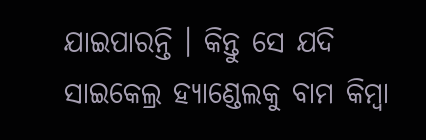ଯାଇପାରନ୍ତି । କିନ୍ତୁ ସେ ଯଦି ସାଇକେଲ୍ର ହ୍ୟାଣ୍ଡେଲକୁ ବାମ କିମ୍ବା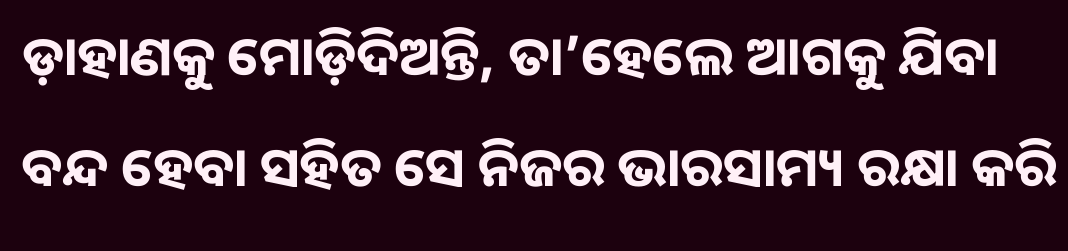ଡ଼ାହାଣକୁ ମୋଡ଼ିଦିଅନ୍ତି, ତା’ହେଲେ ଆଗକୁ ଯିବା ବନ୍ଦ ହେବା ସହିତ ସେ ନିଜର ଭାରସାମ୍ୟ ରକ୍ଷା କରି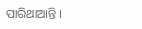ପାରିଥାଆନ୍ତି ।